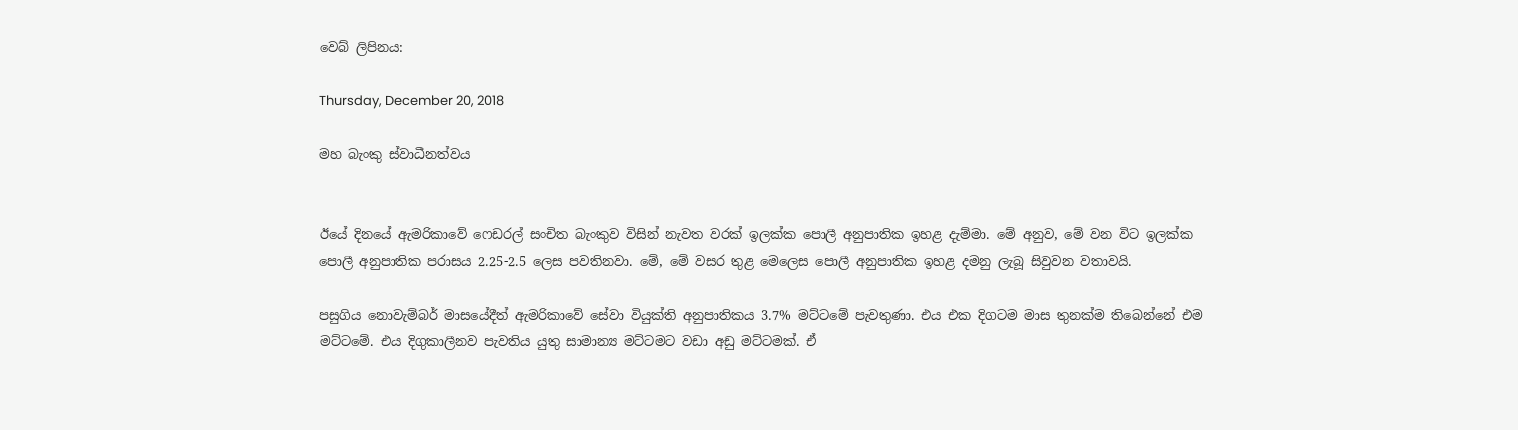වෙබ් ලිපිනය:

Thursday, December 20, 2018

මහ බැංකු ස්වාධීනත්වය


ඊයේ දිනයේ ඇමරිකාවේ ෆෙඩරල් සංචිත බැංකුව විසින් නැවත වරක් ඉලක්ක පොලී අනුපාතික ඉහළ දැම්මා. මේ අනුව, මේ වන විට ඉලක්ක පොලී අනුපාතික පරාසය 2.25-2.5 ලෙස පවතිනවා. මේ, මේ වසර තුළ මෙලෙස පොලී අනුපාතික ඉහළ දමනු ලැබූ සිවුවන වතාවයි.

පසුගිය නොවැම්බර් මාසයේදීත් ඇමරිකාවේ සේවා වියුක්ති අනුපාතිකය 3.7% මට්ටමේ පැවතුණා. එය එක දිගටම මාස තුනක්ම තිබෙන්නේ එම මට්ටමේ. එය දිගුකාලීනව පැවතිය යුතු සාමාන්‍ය මට්ටමට වඩා අඩු මට්ටමක්. ඒ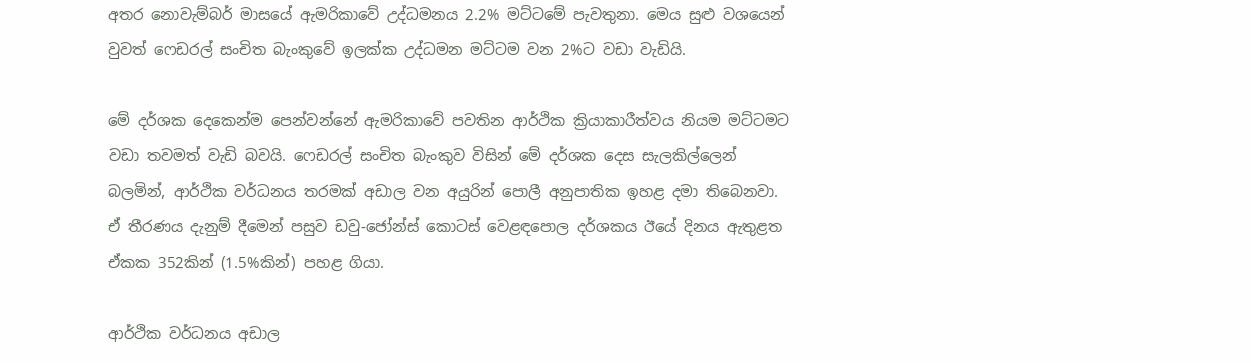අතර නොවැම්බර් මාසයේ ඇමරිකාවේ උද්ධමනය 2.2% මට්ටමේ පැවතුනා. මෙය සුළු වශයෙන් වුවත් ෆෙඩරල් සංචිත බැංකුවේ ඉලක්ක උද්ධමන මට්ටම වන 2%ට වඩා වැඩියි.

මේ දර්ශක දෙකෙන්ම පෙන්වන්නේ ඇමරිකාවේ පවතින ආර්ථික ක්‍රියාකාරීත්වය නියම මට්ටමට වඩා තවමත් වැඩි බවයි. ෆෙඩරල් සංචිත බැංකුව විසින් මේ දර්ශක දෙස සැලකිල්ලෙන් බලමින්, ආර්ථික වර්ධනය තරමක් අඩාල වන අයුරින් පොලී අනුපාතික ඉහළ දමා තිබෙනවා. ඒ තීරණය දැනුම් දීමෙන් පසුව ඩවු-ජෝන්ස් කොටස් වෙළඳපොල දර්ශකය ඊයේ දිනය ඇතුළත ඒකක 352කින් (1.5%කින්) පහළ ගියා.

ආර්ථික වර්ධනය අඩාල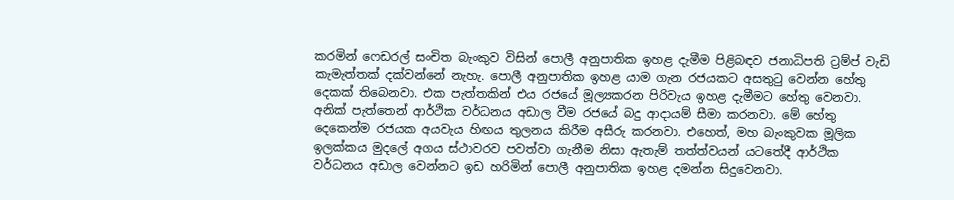කරමින් ෆෙඩරල් සංචිත බැංකුව විසින් පොලී අනුපාතික ඉහළ දැමීම පිළිබඳව ජනාධිපති ට්‍රම්ප් වැඩි කැමැත්තක් දක්වන්නේ නැහැ. පොලී අනුපාතික ඉහළ යාම ගැන රජයකට අසතුටු වෙන්න හේතු දෙකක් තිබෙනවා. එක පැත්තකින් එය රජයේ මූල්‍යකරන පිරිවැය ඉහළ දැමීමට හේතු වෙනවා. අනික් පැත්තෙන් ආර්ථික වර්ධනය අඩාල වීම රජයේ බදු ආදායම් සීමා කරනවා. මේ හේතු දෙකෙන්ම රජයක අයවැය හිඟය තුලනය කිරීම අසීරු කරනවා. එහෙත්, මහ බැංකුවක මූලික ඉලක්කය මුදලේ අගය ස්ථාවරව පවත්වා ගැනීම නිසා ඇතැම් තත්ත්වයන් යටතේදී ආර්ථික වර්ධනය අඩාල වෙන්නට ඉඩ හරිමින් පොලී අනුපාතික ඉහළ දමන්න සිදුවෙනවා.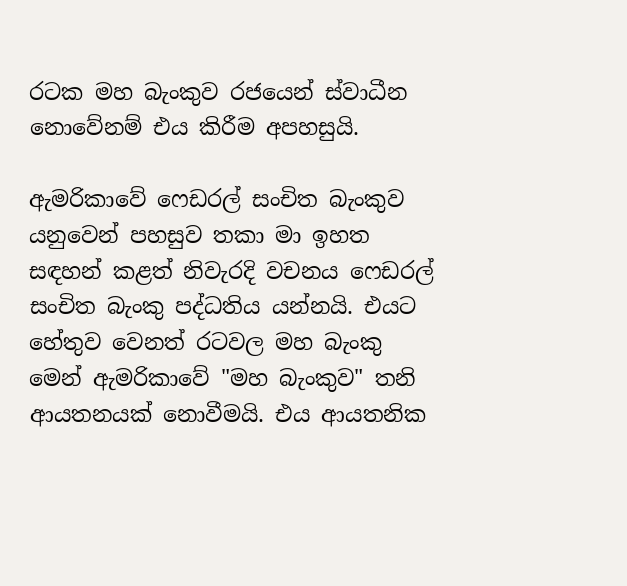රටක මහ බැංකුව රජයෙන් ස්වාධීන නොවේනම් එය කිරීම අපහසුයි.

ඇමරිකාවේ ෆෙඩරල් සංචිත බැංකුව යනුවෙන් පහසුව තකා මා ඉහත සඳහන් කළත් නිවැරදි වචනය ෆෙඩරල් සංචිත බැංකු පද්ධතිය යන්නයි. එයට හේතුව වෙනත් රටවල මහ බැංකු මෙන් ඇමරිකාවේ "මහ බැංකුව" තනි ආයතනයක් නොවීමයි. එය ආයතනික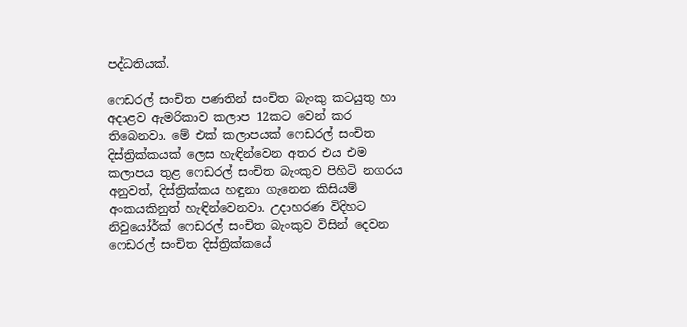පද්ධතියක්.

ෆෙඩරල් සංචිත පණතින් සංචිත බැංකු කටයුතු හා අදාළව ඇමරිකාව කලාප 12කට වෙන් කර තිබෙනවා. මේ එක් කලාපයක් ෆෙඩරල් සංචිත දිස්ත්‍රික්කයක් ලෙස හැඳින්වෙන අතර එය එම කලාපය තුළ ෆෙඩරල් සංචිත බැංකුව පිහිටි නගරය අනුවත්, දිස්ත්‍රික්කය හඳුනා ගැනෙන කිසියම් අංකයකිනුත් හැඳින්වෙනවා. උදාහරණ විදිහට නිවුයෝර්ක් ෆෙඩරල් සංචිත බැංකුව විසින් දෙවන ෆෙඩරල් සංචිත දිස්ත්‍රික්කයේ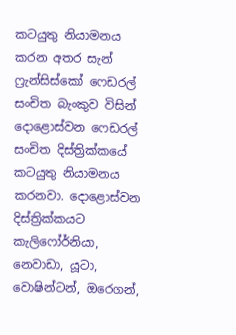කටයුතු නියාමනය කරන අතර සැන් ෆ්‍රැන්සිස්කෝ ෆෙඩරල් සංචිත බැංකුව විසින් දොළොස්වන ෆෙඩරල් සංචිත දිස්ත්‍රික්කයේ කටයුතු නියාමනය කරනවා. දොළොස්වන දිස්ත්‍රික්කයට කැලිෆෝර්නියා, නෙවාඩා, යූටා, වොෂින්ටන්, ඔරෙගන්,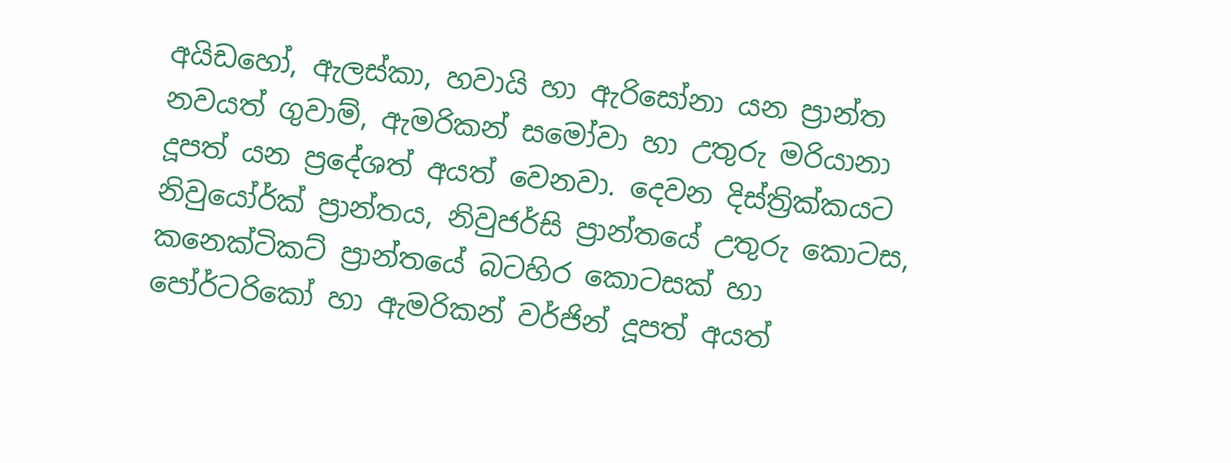අයිඩහෝ, ඇලස්කා, හවායි හා ඇරිසෝනා යන ප්‍රාන්ත නවයත් ගුවාම්, ඇමරිකන් සමෝවා හා උතුරු මරියානා දූපත් යන ප්‍රදේශත් අයත් වෙනවා. දෙවන දිස්ත්‍රික්කයට නිවුයෝර්ක් ප්‍රාන්තය, නිවුජර්සි ප්‍රාන්තයේ උතුරු කොටස, කනෙක්ටිකට් ප්‍රාන්තයේ බටහිර කොටසක් හා පෝර්ටරිකෝ හා ඇමරිකන් වර්ජින් දූපත් අයත්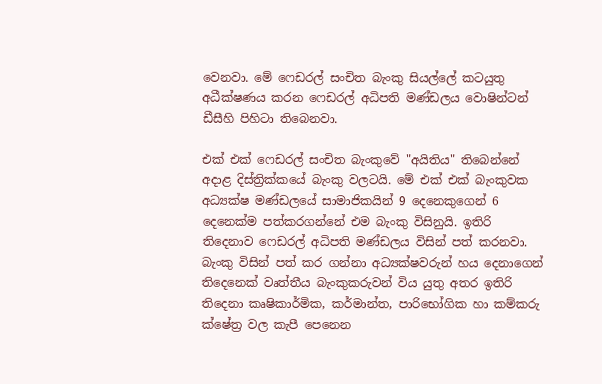වෙනවා. මේ ෆෙඩරල් සංචිත බැංකු සියල්ලේ කටයුතු අධීක්ෂණය කරන ෆෙඩරල් අධිපති මණ්ඩලය වොෂින්ටන් ඩීසීහි පිහිටා තිබෙනවා.

එක් එක් ෆෙඩරල් සංචිත බැංකුවේ "අයිතිය" තිබෙන්නේ අදාළ දිස්ත්‍රික්කයේ බැංකු වලටයි. මේ එක් එක් බැංකුවක අධ්‍යක්ෂ මණ්ඩලයේ සාමාජිකයින් 9 දෙනෙකුගෙන් 6 දෙනෙක්ම පත්කරගන්නේ එම බැංකු විසිනුයි. ඉතිරි තිදෙනාව ෆෙඩරල් අධිපති මණ්ඩලය විසින් පත් කරනවා. බැංකු විසින් පත් කර ගන්නා අධ්‍යක්ෂවරුන් හය දෙනාගෙන් තිදෙනෙක් වෘත්තීය බැංකුකරුවන් විය යුතු අතර ඉතිරි තිදෙනා කෘෂිකාර්මික, කර්මාන්ත, පාරිභෝගික හා කම්කරු ක්ෂේත්‍ර වල කැපී පෙනෙන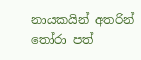නායකයින් අතරින් තෝරා පත්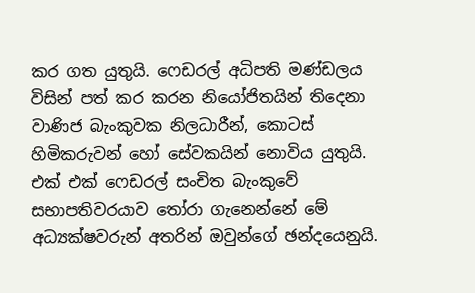කර ගත යුතුයි. ෆෙඩරල් අධිපති මණ්ඩලය විසින් පත් කර කරන නියෝජිතයින් තිදෙනා වාණිජ බැංකුවක නිලධාරීන්, කොටස් හිමිකරුවන් හෝ සේවකයින් නොවිය යුතුයි. එක් එක් ෆෙඩරල් සංචිත බැංකුවේ සභාපතිවරයාව තෝරා ගැනෙන්නේ මේ අධ්‍යක්ෂවරුන් අතරින් ඔවුන්ගේ ඡන්දයෙනුයි.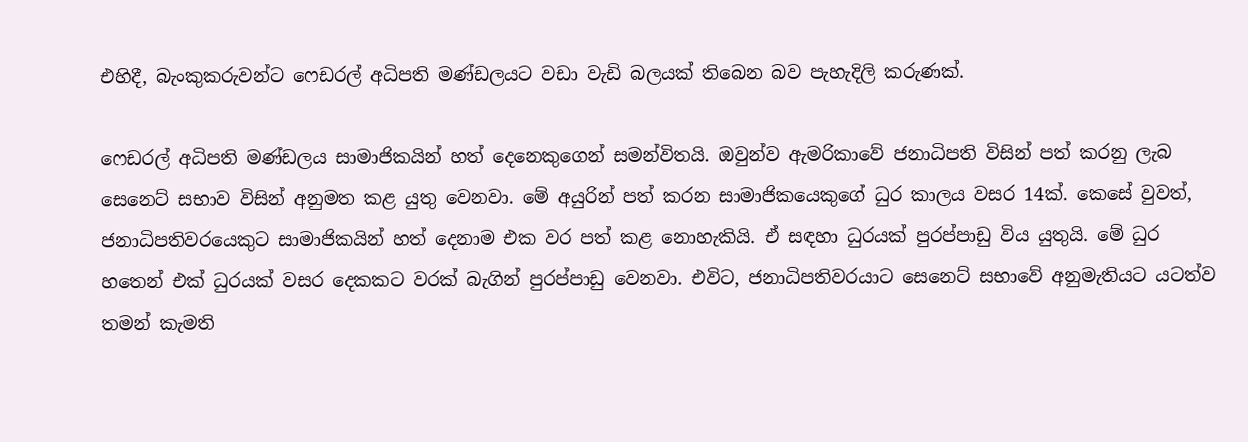එහිදී, බැංකුකරුවන්ට ෆෙඩරල් අධිපති මණ්ඩලයට වඩා වැඩි බලයක් තිබෙන බව පැහැදිලි කරුණක්.

ෆෙඩරල් අධිපති මණ්ඩලය සාමාජිකයින් හත් දෙනෙකුගෙන් සමන්විතයි. ඔවුන්ව ඇමරිකාවේ ජනාධිපති විසින් පත් කරනු ලැබ සෙනෙට් සභාව විසින් අනුමත කළ යුතු වෙනවා. මේ අයුරින් පත් කරන සාමාජිකයෙකුගේ ධුර කාලය වසර 14ක්. කෙසේ වුවත්, ජනාධිපතිවරයෙකුට සාමාජිකයින් හත් දෙනාම එක වර පත් කළ නොහැකියි. ඒ සඳහා ධුරයක් පුරප්පාඩු විය යුතුයි. මේ ධුර හතෙන් එක් ධුරයක් වසර දෙකකට වරක් බැගින් පුරප්පාඩු වෙනවා. එවිට, ජනාධිපතිවරයාට සෙනෙට් සභාවේ අනුමැතියට යටත්ව තමන් කැමති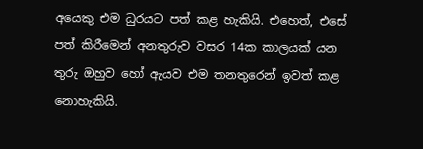අයෙකු එම ධුරයට පත් කළ හැකියි. එහෙත්, එසේ පත් කිරීමෙන් අනතුරුව වසර 14ක කාලයක් යන තුරු ඔහුව හෝ ඇයව එම තනතුරෙන් ඉවත් කළ නොහැකියි.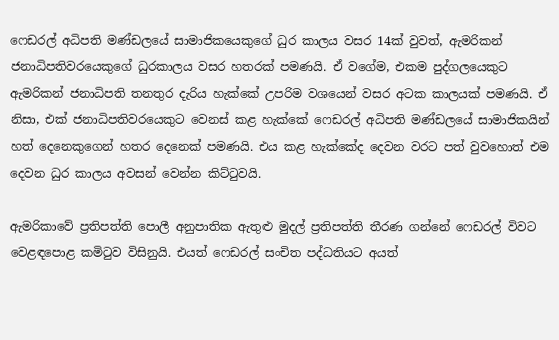ෆෙඩරල් අධිපති මණ්ඩලයේ සාමාජිකයෙකුගේ ධුර කාලය වසර 14ක් වුවත්, ඇමරිකන් ජනාධිපතිවරයෙකුගේ ධුරකාලය වසර හතරක් පමණයි. ඒ වගේම, එකම පුද්ගලයෙකුට ඇමරිකන් ජනාධිපති තනතුර දැරිය හැක්කේ උපරිම වශයෙන් වසර අටක කාලයක් පමණයි. ඒ නිසා, එක් ජනාධිපතිවරයෙකුට වෙනස් කළ හැක්කේ ෆෙඩරල් අධිපති මණ්ඩලයේ සාමාජිකයින් හත් දෙනෙකුගෙන් හතර දෙනෙක් පමණයි. එය කළ හැක්කේද දෙවන වරට පත් වුවහොත් එම දෙවන ධුර කාලය අවසන් වෙන්න කිට්ටුවයි.

ඇමරිකාවේ ප්‍රතිපත්ති පොලී අනුපාතික ඇතුළු මුදල් ප්‍රතිපත්ති තීරණ ගන්නේ ෆෙඩරල් විවට වෙළඳපොළ කමිටුව විසිනුයි. එයත් ෆෙඩරල් සංචිත පද්ධතියට අයත්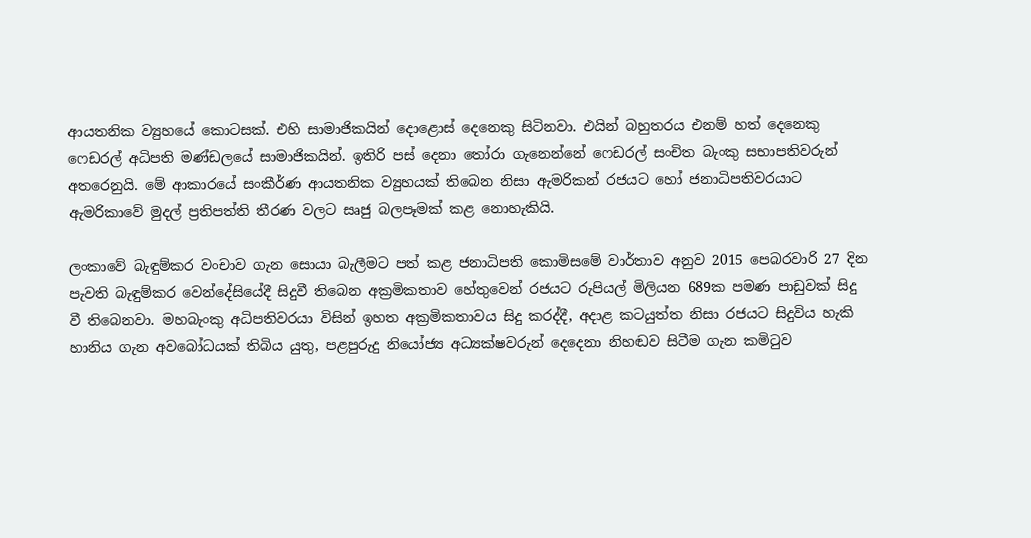ආයතනික ව්‍යුහයේ කොටසක්. එහි සාමාජිකයින් දොළොස් දෙනෙකු සිටිනවා. එයින් බහුතරය එනම් හත් දෙනෙකු ෆෙඩරල් අධිපති මණ්ඩලයේ සාමාජිකයින්. ඉතිරි පස් දෙනා තෝරා ගැනෙන්නේ ෆෙඩරල් සංචිත බැංකු සභාපතිවරුන් අතරෙනුයි. මේ ආකාරයේ සංකීර්ණ ආයතනික ව්‍යුහයක් තිබෙන නිසා ඇමරිකන් රජයට හෝ ජනාධිපතිවරයාට ඇමරිකාවේ මුදල් ප්‍රතිපත්ති තීරණ වලට සෘජු බලපෑමක් කළ නොහැකියි.

ලංකාවේ බැඳුම්කර වංචාව ගැන සොයා බැලීමට පත් කළ ජනාධිපති කොමිසමේ වාර්තාව අනුව 2015 පෙබරවාරි 27 දින පැවති බැඳුම්කර වෙන්දේසියේදී සිදුවී තිබෙන අක්‍රමිකතාව හේතුවෙන් රජයට රුපියල් මිලියන 689ක පමණ පාඩුවක් සිදු වී තිබෙනවා. මහබැංකු අධිපතිවරයා විසින් ඉහත අක්‍රමිකතාවය සිදු කරද්දී, අදාළ කටයුත්ත නිසා රජයට සිදුවිය හැකි හානිය ගැන අවබෝධයක් තිබිය යුතු, පළපුරුදු නියෝජ්‍ය අධ්‍යක්ෂවරුන් දෙදෙනා නිහඬව සිටීම ගැන කමිටුව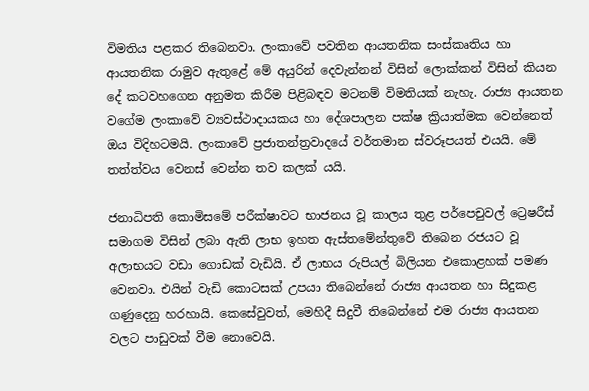විමතිය පළකර තිබෙනවා. ලංකාවේ පවතින ආයතනික සංස්කෘතිය හා ආයතනික රාමුව ඇතුළේ මේ අයුරින් දෙවැන්නන් විසින් ලොක්කන් විසින් කියන දේ කටවහගෙන අනුමත කිරීම පිළිබඳව මටනම් විමතියක් නැහැ. රාජ්‍ය ආයතන වගේම ලංකාවේ ව්‍යවස්ථාදායකය හා දේශපාලන පක්ෂ ක්‍රියාත්මක වෙන්නෙත් ඔය විදිහටමයි. ලංකාවේ ප්‍රජාතන්ත්‍රවාදයේ වර්තමාන ස්වරූපයත් එයයි. මේ තත්ත්වය වෙනස් වෙන්න තව කලක් යයි.

ජනාධිපති කොමිසමේ පරීක්ෂාවට භාජනය වූ කාලය තුළ පර්පෙචුවල් ට්‍රෙෂරීස් සමාගම විසින් ලබා ඇති ලාභ ඉහත ඇස්තමේන්තුවේ තිබෙන රජයට වූ අලාභයට වඩා ගොඩක් වැඩියි. ඒ ලාභය රුපියල් බිලියන එකොළහක් පමණ වෙනවා. එයින් වැඩි කොටසක් උපයා තිබෙන්නේ රාජ්‍ය ආයතන හා සිදුකළ ගණුදෙනු හරහායි. කෙසේවුවත්, මෙහිදී සිදුවී තිබෙන්නේ එම රාජ්‍ය ආයතන වලට පාඩුවක් වීම නොවෙයි.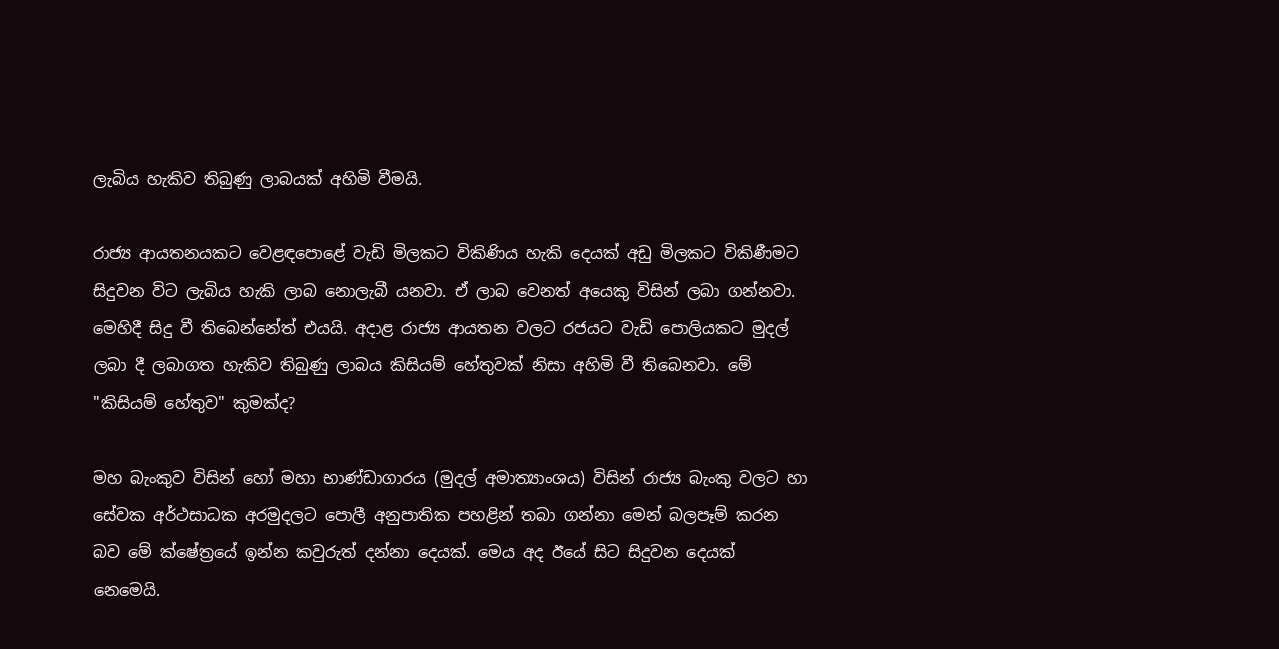ලැබිය හැකිව තිබුණු ලාබයක් අහිමි වීමයි.

රාජ්‍ය ආයතනයකට වෙළඳපොළේ වැඩි මිලකට විකිණිය හැකි දෙයක් අඩු මිලකට විකිණීමට සිදුවන විට ලැබිය හැකි ලාබ නොලැබී යනවා. ඒ ලාබ වෙනත් අයෙකු විසින් ලබා ගන්නවා. මෙහිදී සිදු වී තිබෙන්නේත් එයයි. අදාළ රාජ්‍ය ආයතන වලට රජයට වැඩි පොලියකට මුදල් ලබා දී ලබාගත හැකිව තිබුණු ලාබය කිසියම් හේතුවක් නිසා අහිමි වී තිබෙනවා. මේ "කිසියම් හේතුව" කුමක්ද?

මහ බැංකුව විසින් හෝ මහා භාණ්ඩාගාරය (මුදල් අමාත්‍යාංශය) විසින් රාජ්‍ය බැංකු වලට හා සේවක අර්ථසාධක අරමුදලට පොලී අනුපාතික පහළින් තබා ගන්නා මෙන් බලපෑම් කරන බව මේ ක්ෂේත්‍රයේ ඉන්න කවුරුත් දන්නා දෙයක්. මෙය අද ඊයේ සිට සිදුවන දෙයක් නෙමෙයි.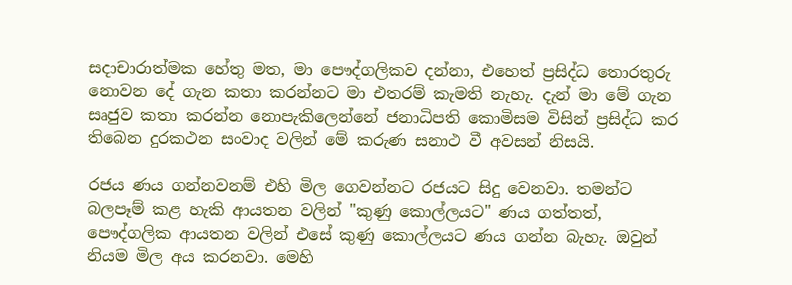සදාචාරාත්මක හේතු මත, මා පෞද්ගලිකව දන්නා, එහෙත් ප්‍රසිද්ධ තොරතුරු නොවන දේ ගැන කතා කරන්නට මා එතරම් කැමති නැහැ. දැන් මා මේ ගැන සෘජුව කතා කරන්න නොපැකිලෙන්නේ ජනාධිපති කොමිසම විසින් ප්‍රසිද්ධ කර තිබෙන දුරකථන සංවාද වලින් මේ කරුණ සනාථ වී අවසන් නිසයි.

රජය ණය ගන්නවනම් එහි මිල ගෙවන්නට රජයට සිදු වෙනවා. තමන්ට බලපෑම් කළ හැකි ආයතන වලින් "කුණු කොල්ලයට" ණය ගත්තත්, පෞද්ගලික ආයතන වලින් එසේ කුණු කොල්ලයට ණය ගන්න බැහැ. ඔවුන් නියම මිල අය කරනවා. මෙහි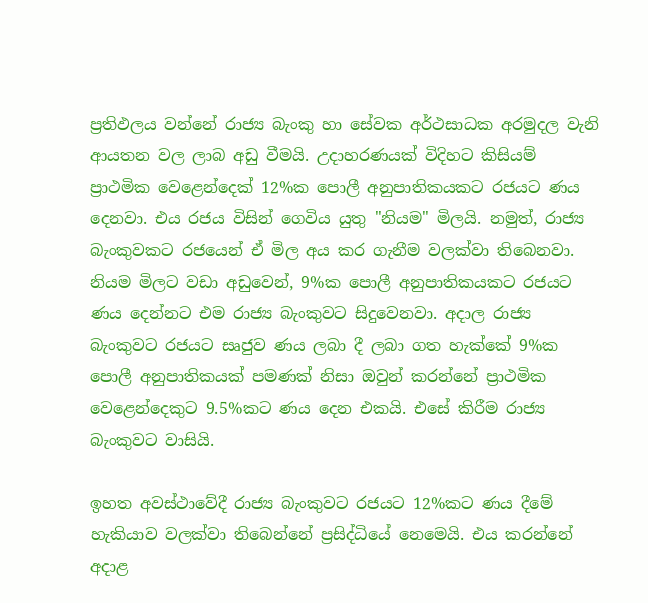ප්‍රතිඵලය වන්නේ රාජ්‍ය බැංකු හා සේවක අර්ථසාධක අරමුදල වැනි ආයතන වල ලාබ අඩු වීමයි. උදාහරණයක් විදිහට කිසියම් ප්‍රාථමික වෙළෙන්දෙක් 12%ක පොලී අනුපාතිකයකට රජයට ණය දෙනවා. එය රජය විසින් ගෙවිය යුතු "නියම" මිලයි. නමුත්, රාජ්‍ය බැංකුවකට රජයෙන් ඒ මිල අය කර ගැනීම වලක්වා තිබෙනවා. නියම මිලට වඩා අඩුවෙන්, 9%ක පොලී අනුපාතිකයකට රජයට ණය දෙන්නට එම රාජ්‍ය බැංකුවට සිදුවෙනවා. අදාල රාජ්‍ය බැංකුවට රජයට සෘජුව ණය ලබා දී ලබා ගත හැක්කේ 9%ක පොලී අනුපාතිකයක් පමණක් නිසා ඔවුන් කරන්නේ ප්‍රාථමික වෙළෙන්දෙකුට 9.5%කට ණය දෙන එකයි. එසේ කිරීම රාජ්‍ය බැංකුවට වාසියි.

ඉහත අවස්ථාවේදී රාජ්‍ය බැංකුවට රජයට 12%කට ණය දීමේ හැකියාව වලක්වා තිබෙන්නේ ප්‍රසිද්ධියේ නෙමෙයි. එය කරන්නේ  අදාළ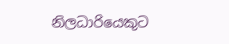නිලධාරියෙකුට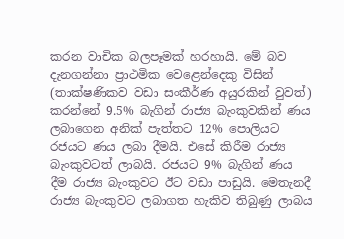කරන වාචික බලපෑමක් හරහායි. මේ බව දැනගන්නා ප්‍රාථමික වෙළෙන්දෙකු විසින් (තාක්ෂණිකව වඩා සංකීර්ණ අයුරකින් වුවත්) කරන්නේ 9.5% බැගින් රාජ්‍ය බැංකුවකින් ණය ලබාගෙන අනික් පැත්තට 12% පොලියට රජයට ණය ලබා දීමයි. එසේ කිරීම රාජ්‍ය බැංකුවටත් ලාබයි. රජයට 9% බැගින් ණය දීම රාජ්‍ය බැංකුවට ඊට වඩා පාඩුයි. මෙතැනදී රාජ්‍ය බැංකුවට ලබාගත හැකිව තිබුණු ලාබය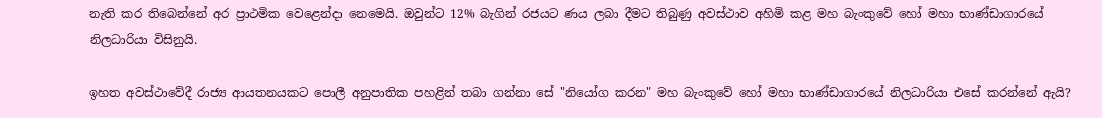නැති කර තිබෙන්නේ අර ප්‍රාථමික වෙළෙන්දා නෙමෙයි. ඔවුන්ට 12% බැගින් රජයට ණය ලබා දීමට තිබුණු අවස්ථාව අහිමි කළ මහ බැංකුවේ හෝ මහා භාණ්ඩාගාරයේ නිලධාරියා විසිනුයි.

ඉහත අවස්ථාවේදී රාජ්‍ය ආයතනයකට පොලී අනුපාතික පහළින් තබා ගන්නා සේ "නියෝග කරන" මහ බැංකුවේ හෝ මහා භාණ්ඩාගාරයේ නිලධාරියා එසේ කරන්නේ ඇයි?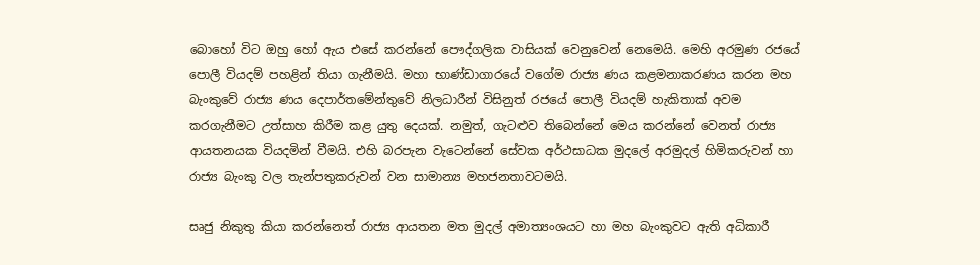බොහෝ විට ඔහු හෝ ඇය එසේ කරන්නේ පෞද්ගලික වාසියක් වෙනුවෙන් නෙමෙයි. මෙහි අරමුණ රජයේ පොලී වියදම් පහළින් තියා ගැනීමයි. මහා භාණ්ඩාගාරයේ වගේම රාජ්‍ය ණය කළමනාකරණය කරන මහ බැංකුවේ රාජ්‍ය ණය දෙපාර්තමේන්තුවේ නිලධාරීන් විසිනුත් රජයේ පොලී වියදම් හැකිතාක් අවම කරගැනීමට උත්සාහ කිරීම කළ යුතු දෙයක්. නමුත්, ගැටළුව තිබෙන්නේ මෙය කරන්නේ වෙනත් රාජ්‍ය ආයතනයක වියදමින් වීමයි. එහි බරපැන වැටෙන්නේ සේවක අර්ථසාධක මුදලේ අරමුදල් හිමිකරුවන් හා රාජ්‍ය බැංකු වල තැන්පතුකරුවන් වන සාමාන්‍ය මහජනතාවටමයි.

සෘජු නිකුතු කියා කරන්නෙත් රාජ්‍ය ආයතන මත මුදල් අමාත්‍යංශයට හා මහ බැංකුවට ඇති අධිකාරී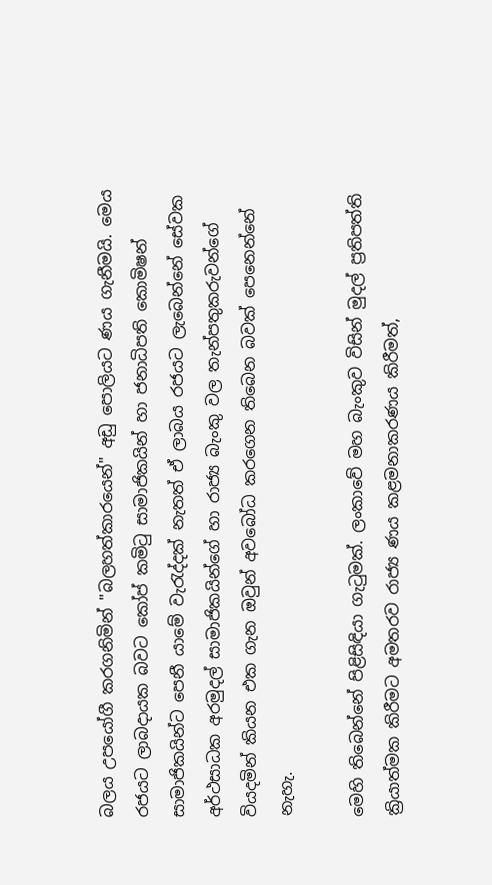බලය උපයෝගී කරගනිමින් "බලහත්කාරයෙන්" අඩු පොලියට ණය ගැනීමයි. මෙය රජයට ලාබදායක බවට කෝප් කමිටු සාමාජිකයින් හා ජනාධිපති කොමිෂන් සාමාජිකයින්ට පෙනී යාමේ වැරැද්දක් නැතත් ඒ ලාබය රජයට ලැබෙන්නේ සේවක අර්ථසාධක අරමුදල් සාමාජිකයින්ගේ හා රාජ්‍ය බැංකු වල තැන්පතුකරුවන්ගේ වියදමින් කියන එක ගැන ඔවුන් අවබෝධ කරගෙන තිබෙන බවක් පෙනෙන්නේ නැහැ.

මෙහි තිබෙන්නේ පිළිසිඳියා ගැටුමක්. ලංකාවේ මහ බැංකුව විසින් මුදල් ප්‍රතිපත්ති ක්‍රියාත්මක කිරීමට අමතරව රාජ්‍ය ණය කළමනාකරණය කිරීමත්,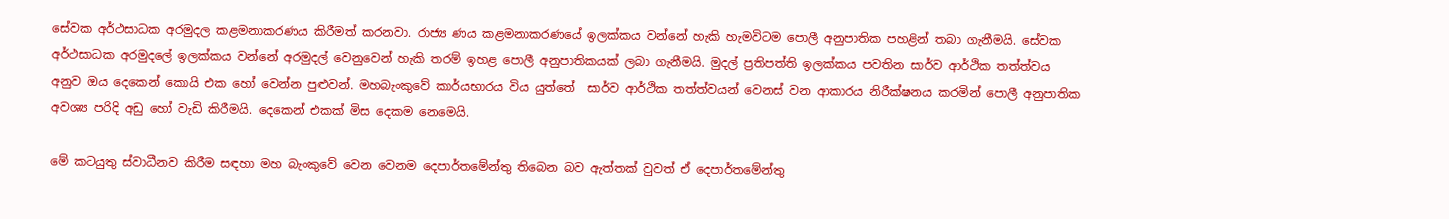සේවක අර්ථසාධක අරමුදල කළමනාකරණය කිරීමත් කරනවා. රාජ්‍ය ණය කළමනාකරණයේ ඉලක්කය වන්නේ හැකි හැමවිටම පොලී අනුපාතික පහළින් තබා ගැනීමයි. සේවක අර්ථසාධක අරමුදලේ ඉලක්කය වන්නේ අරමුදල් වෙනුවෙන් හැකි තරම් ඉහළ පොලී අනුපාතිකයක් ලබා ගැනීමයි. මුදල් ප්‍රතිපත්ති ඉලක්කය පවතින සාර්ව ආර්ථික තත්ත්වය අනුව ඔය දෙකෙන් කොයි එක හෝ වෙන්න පුළුවන්. මහබැංකුවේ කාර්යභාරය විය යුත්තේ  සාර්ව ආර්ථික තත්ත්වයන් වෙනස් වන ආකාරය නිරීක්ෂනය කරමින් පොලී අනුපාතික අවශ්‍ය පරිදි අඩු හෝ වැඩි කිරීමයි. දෙකෙන් එකක් මිස දෙකම නෙමෙයි.

මේ කටයුතු ස්වාධීනව කිරීම සඳහා මහ බැංකුවේ වෙන වෙනම දෙපාර්තමේන්තු තිබෙන බව ඇත්තක් වුවත් ඒ දෙපාර්තමේන්තු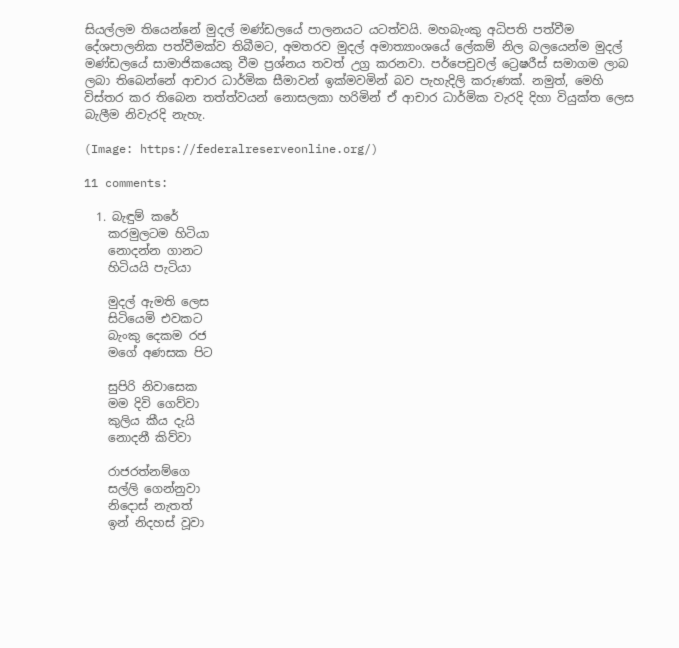සියල්ලම තියෙන්නේ මුදල් මණ්ඩලයේ පාලනයට යටත්වයි. මහබැංකු අධිපති පත්වීම දේශපාලනික පත්වීමක්ව තිබීමට, අමතරව මුදල් අමාත්‍යාංශයේ ලේකම් නිල බලයෙන්ම මුදල් මණ්ඩලයේ සාමාජිකයෙකු වීම ප්‍රශ්නය තවත් උග්‍ර කරනවා. පර්පෙචුවල් ට්‍රෙෂරීස් සමාගම ලාබ ලබා තිබෙන්නේ ආචාර ධාර්මික සීමාවන් ඉක්මවමින් බව පැහැදිලි කරුණක්. නමුත්, මෙහි විස්තර කර තිබෙන තත්ත්වයන් නොසලකා හරිමින් ඒ ආචාර ධාර්මික වැරදි දිහා වියුක්ත ලෙස බැලීම නිවැරදි නැහැ.

(Image: https://federalreserveonline.org/)

11 comments:

  1. බැඳුම් කරේ
    කරමුලටම හිටියා
    නොදන්න ගානට
    හිටියයි පැටියා

    මුදල් ඇමති ලෙස
    සිටියෙමි එවකට
    බැංකු දෙකම රජ
    මගේ අණසක පිට

    සුපිරි නිවාසෙක
    මම දිවි ගෙව්වා
    කුලිය කීය දැයි
    නොදනී කිව්වා

    රාජරත්නම්ගෙ
    සල්ලි ගෙන්නුවා
    නිදොස් නැතත්
    ඉන් නිදහස් වූවා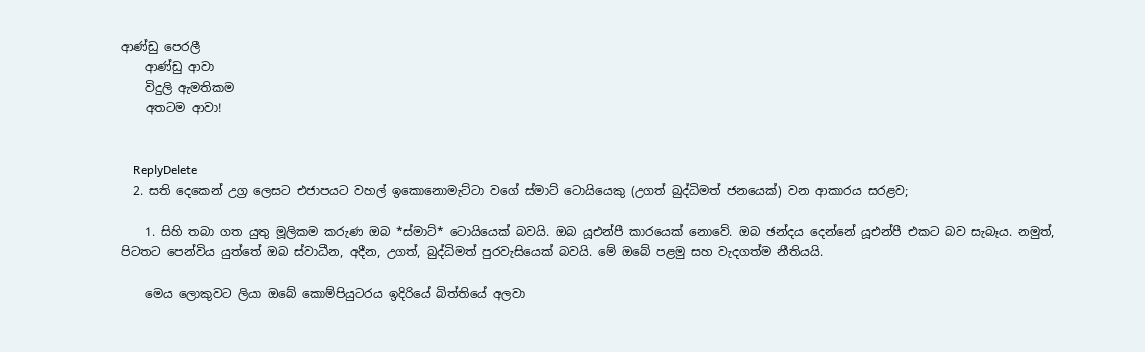ආණ්ඩු පෙරලී
    ආණ්ඩු ආවා
    විදුලි ඇමතිකම
    අතටම ආවා!


    ReplyDelete
  2. සති දෙකෙන් උග්‍ර ලෙසට එජාපයට වහල් ඉකොනොමැට්ටා වගේ ස්මාට් ටොයියෙකු (උගත් බුද්ධිමත් ජනයෙක්) වන ආකාරය සරළව;

    1. සිහි තබා ගත යුතු මූලිකම කරුණ ඔබ *ස්මාට්* ටොයියෙක් බවයි. ඔබ යූඑන්පී කාරයෙක් නොවේ. ඔබ ඡන්දය දෙන්නේ යූඑන්පී එකට බව සැබෑය. නමුත්, පිටතට පෙන්විය යුත්තේ ඔබ ස්වාධීන, අදීන, උගත්, බුද්ධිමත් පුරවැසියෙක් බවයි. මේ ඔබේ පළමු සහ වැදගත්ම නීතියයි.

    මෙය ලොකුවට ලියා ඔබේ කොම්පියුටරය ඉදිරියේ බිත්තියේ අලවා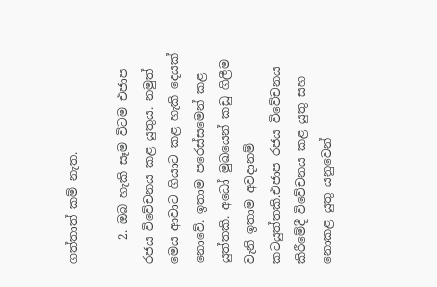ගත්තාත් කම් නැත.

    2. ඔබ හැකි සෑම විටම එජාප රජය විවේචනය කළ යුතුය. නමුත් මෙය ආවාට ගියාට කළ හැකි දෙයක් නොවේ. ඉතාම පරෙස්සමෙන් කළ යුත්තකි. අධෝ මුඛයෙන් කඩු ගිලීම වැනි ඉතාම අවදානම් කටයුත්තකි.එජාප රජය විවේචනය කිරීමේදී විවේචනය කළ යුතු සහ නොකළ යුතු යනුවෙන්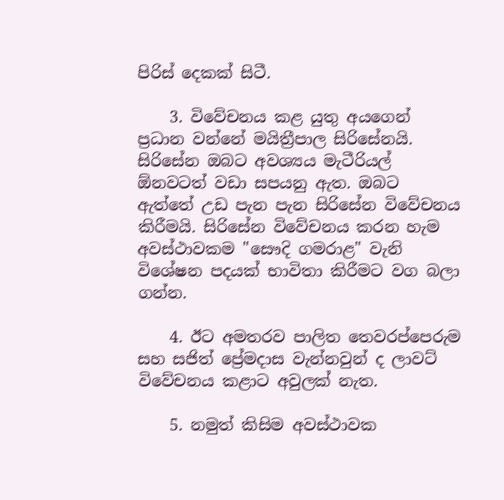පිරිස් දෙකක් සිටී.

    3. විවේචනය කළ යුතු අයගෙන් ප්‍රධාන වන්නේ මයිත්‍රීපාල සිරිසේනයි. සිරිසේන ඔබට අවශ්‍යය මැටීරියල් ඕනවටත් වඩා සපයනු ඇත. ඔබට ඇත්තේ උඩ පැන පැන සිරිසේන විවේචනය කිරීමයි. සිරිසේන විවේචනය කරන හැම අවස්ථාවකම "සෞදි ගමරාළ" වැනි විශේෂන පදයක් භාවිතා කිරීමට වග බලා ගන්න.

    4. ඊට අමතරව පාලිත තෙවරප්පෙරුම සහ සජිත් ප්‍රේමදාස වැන්නවුන් ද ලාවට් විවේචනය කළාට අවුලක් නැත.

    5. නමුත් කිසිම අවස්ථාවක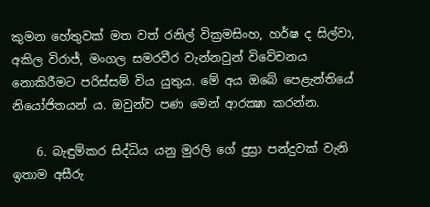කුමන හේතුවක් මත වත් රනිල් වික්‍රමසිංහ, හර්ෂ ද සිල්වා, අකිල විරාජ්, මංගල සමරවීර වැන්නවුන් විවේචනය නොකිරීමට පරිස්සම් විය යුතුය. මේ අය ඔබේ පෙළැන්තියේ නියෝජිතයන් ය. ඔවුන්ව පණ මෙන් ආරක්‍ෂා කරන්න.

    6. බැඳුම්කර සිද්ධිය යනු මුරලි ගේ දුස්‍රා පන්දුවක් වැනි ඉතාම අසීරු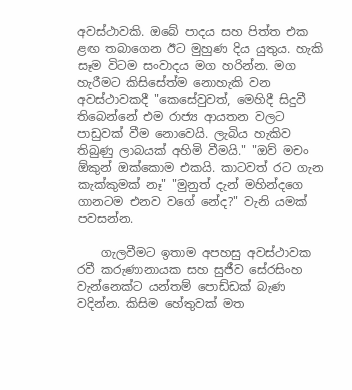අවස්ථාවකි. ඔබේ පාදය සහ පිත්ත එක ළඟ තබාගෙන ඊට මුහුණ දිය යුතුය. හැකි සෑම විටම සංවාදය මග හරින්න. මග හැරීමට කිසිසේත්ම නොහැකි වන අවස්ථාවකදී "කෙසේවුවත්, මෙහිදී සිදුවී තිබෙන්නේ එම රාජ්‍ය ආයතන වලට පාඩුවක් වීම නොවෙයි. ලැබිය හැකිව තිබුණු ලාබයක් අහිමි වීමයි." "ඔව් මචං ඕකුන් ඔක්කොම එකයි. කාටවත් රට ගැන කැක්කුමක් නෑ" "මුනුත් දැන් මහින්දගෙ ගානටම එනව වගේ නේද?" වැනි යමක් පවසන්න.

    ගැලවීමට ඉතාම අපහසු අවස්ථාවක රවී කරුණානායක සහ සුජීව සේරසිංහ වැන්නෙක්ට යන්තම් පොඩ්ඩක් බැණ වදින්න. කිසිම හේතුවක් මත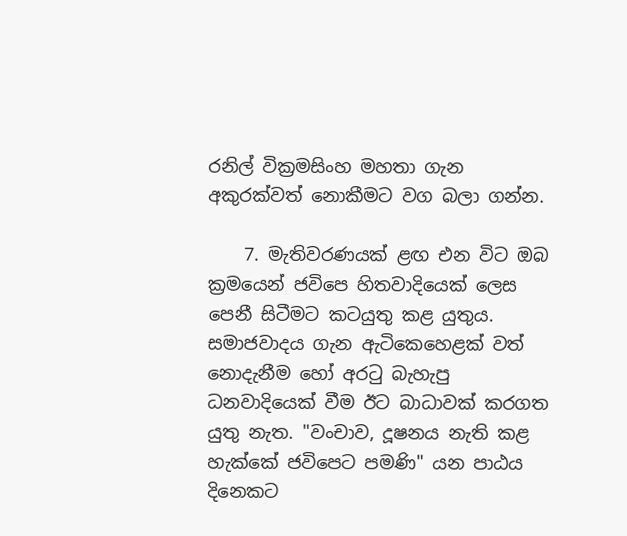රනිල් වික්‍රමසිංහ මහතා ගැන අකුරක්වත් නොකීමට වග බලා ගන්න.

    7. මැතිවරණයක් ළඟ එන විට ඔබ ක්‍රමයෙන් ජවිපෙ හිතවාදියෙක් ලෙස පෙනී සිටීමට කටයුතු කළ යුතුය. සමාජවාදය ගැන ඇටිකෙහෙළක් වත් නොදැනීම හෝ අරටු බැහැපු ධනවාදියෙක් වීම ඊට බාධාවක් කරගත යුතු නැත. "වංචාව, දූෂනය නැති කළ හැක්කේ ජවිපෙට පමණි" යන පාඨය දිනෙකට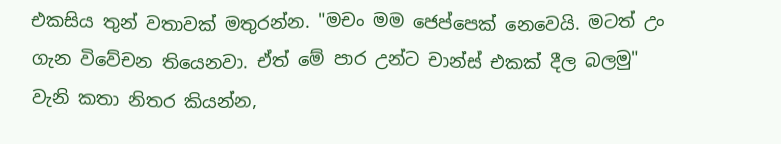එකසිය තුන් වතාවක් මතුරන්න. "මචං මම ජෙප්පෙක් නෙවෙයි. මටත් උං ගැන විවේචන තියෙනවා. ඒත් මේ පාර උන්ට චාන්ස් එකක් දීල බලමු" වැනි කතා නිතර කියන්න,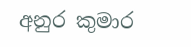අනුර කුමාර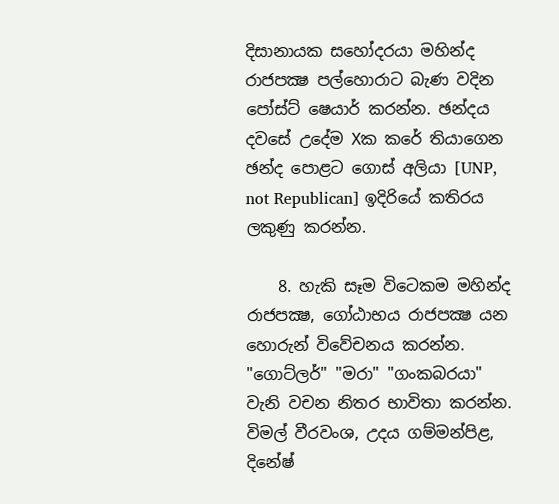දිසානායක සහෝදරයා මහින්ද රාජපක්‍ෂ පල්හොරාට බැණ වදින පෝස්ට් ෂෙයාර් කරන්න. ඡන්දය දවසේ උදේම Xක කරේ තියාගෙන ඡන්ද පොළට ගොස් අලියා [UNP, not Republican] ඉදිරියේ කතිරය ලකුණු කරන්න.

    8. හැකි සෑම විටෙකම මහින්ද රාජපක්‍ෂ, ගෝඨාභය රාජපක්‍ෂ යන හොරුන් විවේචනය කරන්න. "ගොට්ලර්" "මරා" "ගංකබරයා" වැනි වචන නිතර භාවිතා කරන්න. විමල් වීරවංශ, උදය ගම්මන්පිළ, දිනේෂ්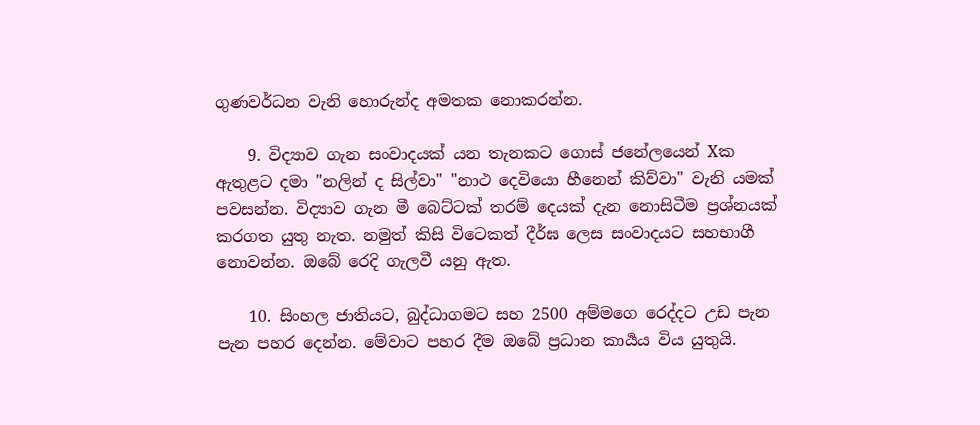ගුණවර්ධන වැනි හොරුන්ද අමතක නොකරන්න.

    9. විද්‍යාව ගැන සංවාදයක් යන තැනකට ගොස් ජනේලයෙන් Xක ඇතුළට දමා "නලින් ද සිල්වා" "නාථ දෙවියො හීනෙන් කිව්වා" වැනි යමක් පවසන්න. විද්‍යාව ගැන මී බෙට්ටක් තරම් දෙයක් දැන නොසිටීම ප්‍රශ්නයක් කරගත යුතු නැත. නමුත් කිසි විටෙකත් දීර්ඝ ලෙස සංවාදයට සහභාගී නොවන්න. ඔබේ රෙදි ගැලවී යනු ඇත.

    10. සිංහල ජාතියට, බුද්ධාගමට සහ 2500 අම්මගෙ රෙද්දට උඩ පැන පැන පහර දෙන්න. මේවාට පහර දීම ඔබේ ප්‍රධාන කාර්‍යය විය යුතුයි.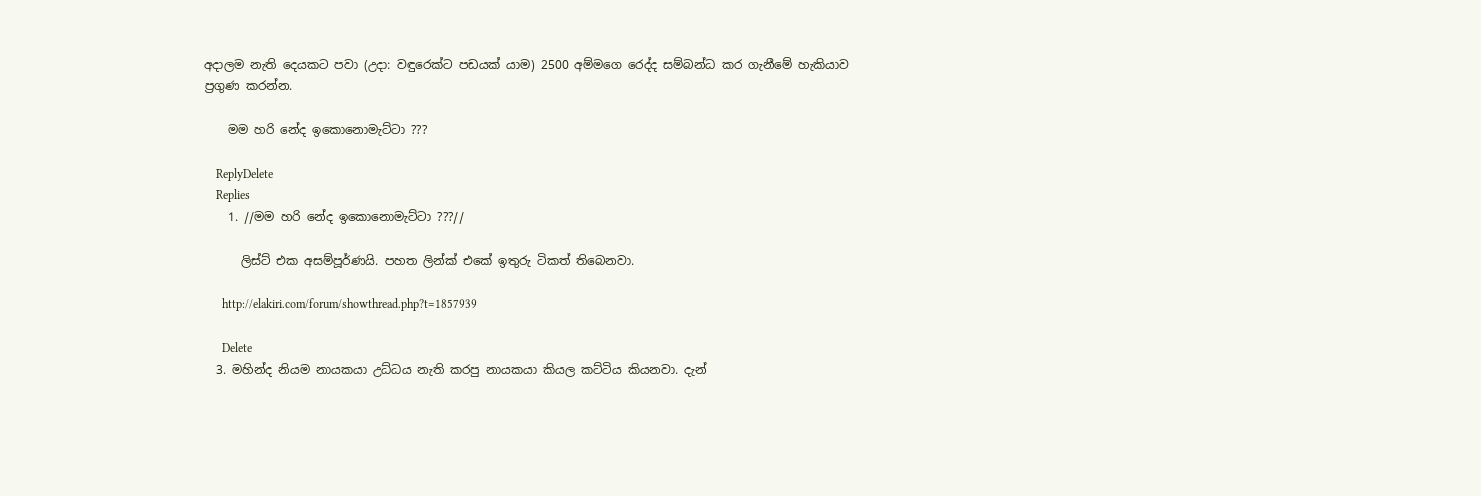අදාලම නැති දෙයකට පවා (උදා: වඳුරෙක්ට පඩයක් යාම) 2500 අම්මගෙ රෙද්ද සම්බන්ධ කර ගැනීමේ හැකියාව ප්‍රගුණ කරන්න.

    මම හරි නේද ඉකොනොමැට්ටා ???

    ReplyDelete
    Replies
    1. //මම හරි නේද ඉකොනොමැට්ටා ???//

      ලිස්ට් එක අසම්පූර්ණයි. පහත ලින්ක් එකේ ඉතුරු ටිකත් තිබෙනවා.

      http://elakiri.com/forum/showthread.php?t=1857939

      Delete
  3. මහින්ද නියම නායකයා උධ්ධය නැති කරපු නායකයා කියල කට්ටිය කියනවා. දැන්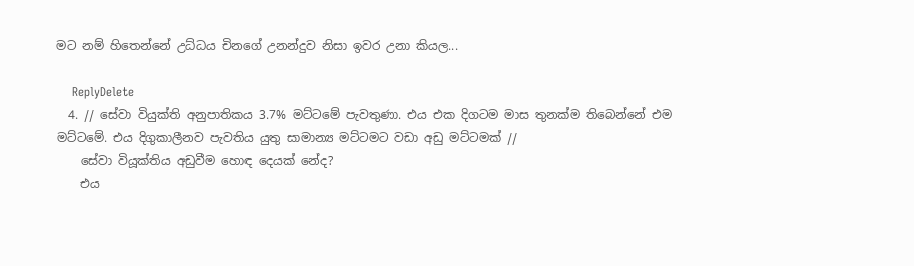මට නම් හිතෙන්නේ උධ්ධය චිනගේ උනන්දුව නිසා ඉවර උනා කියල...

    ReplyDelete
  4. // සේවා වියුක්ති අනුපාතිකය 3.7% මට්ටමේ පැවතුණා. එය එක දිගටම මාස තුනක්ම තිබෙන්නේ එම මට්ටමේ. එය දිගුකාලීනව පැවතිය යුතු සාමාන්‍ය මට්ටමට වඩා අඩු මට්ටමක් //
    සේවා වියූක්තිය අඩුවීම හොඳ දෙයක් නේද?
    එය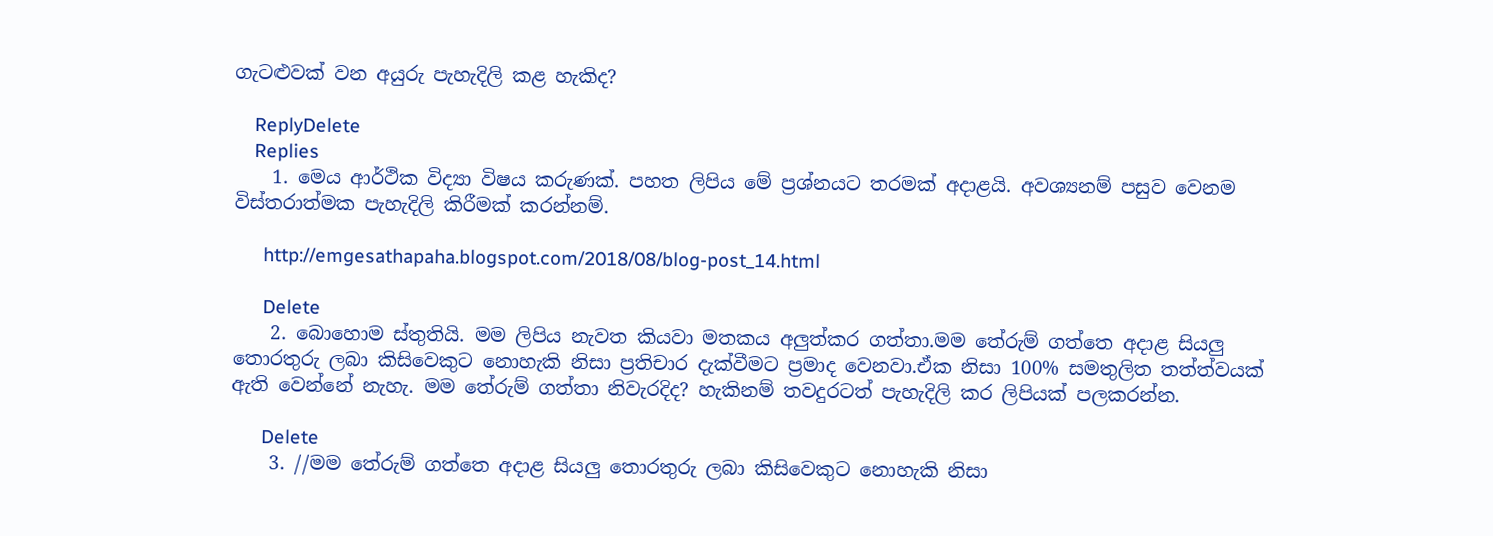ගැටළුවක් වන අයුරු පැහැදිලි කළ හැකිද?

    ReplyDelete
    Replies
    1. මෙය ආර්ථික විද්‍යා විෂය කරුණක්. පහත ලිපිය මේ ප්‍රශ්නයට තරමක් අදාළයි. අවශ්‍යනම් පසුව වෙනම විස්තරාත්මක පැහැදිලි කිරීමක් කරන්නම්.

      http://emgesathapaha.blogspot.com/2018/08/blog-post_14.html

      Delete
    2. බොහොම ස්තුතියි. මම ලිපිය නැවත කියවා මතකය අලුත්කර ගත්තා.මම තේරුම් ගත්තෙ අදාළ සියලු තොරතුරු ලබා කිසිවෙකුට නොහැකි නිසා ප්‍රතිචාර දැක්වීමට ප්‍රමාද වෙනවා.ඒක නිසා 100% සමතුලිත තත්ත්වයක් ඇති වෙන්නේ නැහැ. මම තේරුම් ගත්තා නිවැරදිද? හැකිනම් තවදුරටත් පැහැදිලි කර ලිපියක් පලකරන්න.

      Delete
    3. //මම තේරුම් ගත්තෙ අදාළ සියලු තොරතුරු ලබා කිසිවෙකුට නොහැකි නිසා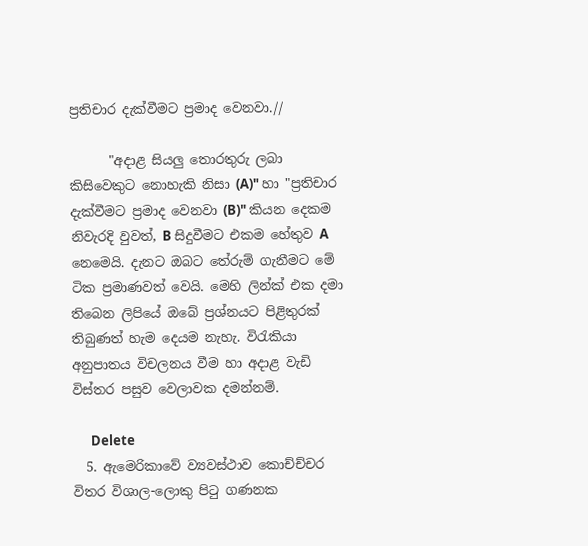ප්‍රතිචාර දැක්වීමට ප්‍රමාද වෙනවා.//

      "අදාළ සියලු තොරතුරු ලබා කිසිවෙකුට නොහැකි නිසා (A)" හා "ප්‍රතිචාර දැක්වීමට ප්‍රමාද වෙනවා (B)" කියන දෙකම නිවැරදි වුවත්, B සිදුවීමට එකම හේතුව A නෙමෙයි. දැනට ඔබට තේරුම් ගැනීමට මේ ටික ප්‍රමාණවත් වෙයි. මෙහි ලින්ක් එක දමා තිබෙන ලිපියේ ඔබේ ප්‍රශ්නයට පිළිතුරක් තිබුණත් හැම දෙයම නැහැ. විරැකියා අනුපාතය විචලනය වීම හා අදාළ වැඩි විස්තර පසුව වෙලාවක දමන්නම්.

      Delete
  5. ඇමෙරිකාවේ ව්‍යවස්ථාව කොච්ච්චර විතර විශාල-ලොකු පිටු ගණනක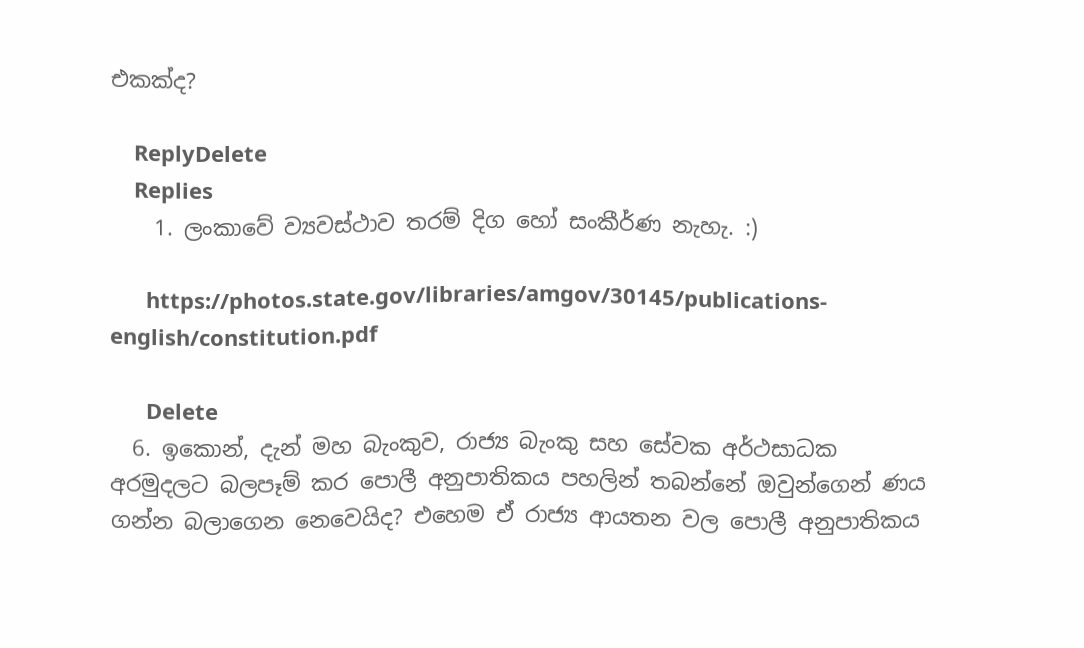එකක්ද?

    ReplyDelete
    Replies
    1. ලංකාවේ ව්‍යවස්ථාව තරම් දිග හෝ සංකීර්ණ නැහැ. :)

      https://photos.state.gov/libraries/amgov/30145/publications-english/constitution.pdf

      Delete
  6. ඉකොන්, දැන් මහ බැංකුව, රාජ්‍ය බැංකු සහ සේවක අර්ථසාධක අරමුදලට බලපෑම් කර පොලී අනුපාතිකය පහලින් තබන්නේ ඔවුන්ගෙන් ණය ගන්න බලාගෙන නෙවෙයිද? එහෙම ඒ රාජ්‍ය ආයතන වල පොලී අනුපාතිකය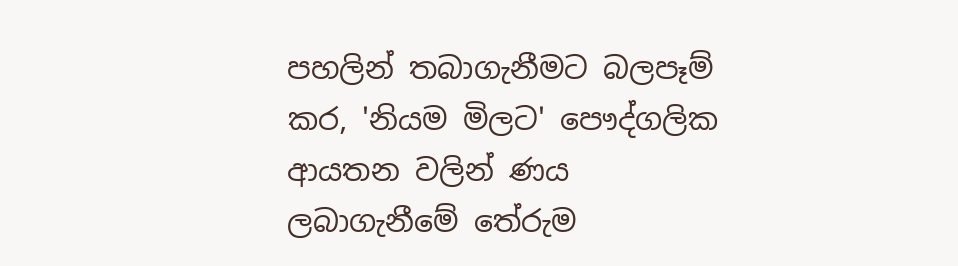පහලින් තබාගැනීමට බලපෑම් කර, 'නියම මිලට' පෞද්ගලික ආයතන වලින් ණය ලබාගැනීමේ තේරුම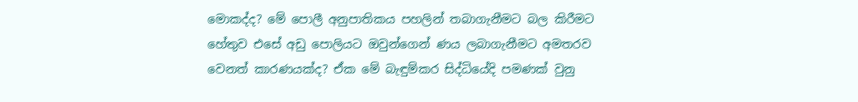මොකද්ද? මේ පොලී අනුපාතිකය පහලින් තබාගැනීමට බල කිරීමට හේතුව එසේ අඩු පොලියට ඔවුන්ගෙන් ණය ලබාගැනීමට අමතරව වෙනත් කාරණයක්ද? ඒක මේ බැඳුම්කර සිද්ධියේදි පමණක් වුනු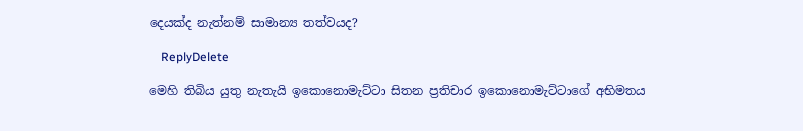දෙයක්ද නැත්නම් සාමාන්‍ය තත්වයද?

    ReplyDelete

මෙහි තිබිය යුතු නැතැයි ඉකොනොමැට්ටා සිතන ප්‍රතිචාර ඉකොනොමැට්ටාගේ අභිමතය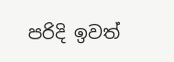පරිදි ඉවත්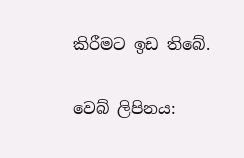කිරීමට ඉඩ තිබේ.

වෙබ් ලිපිනය: